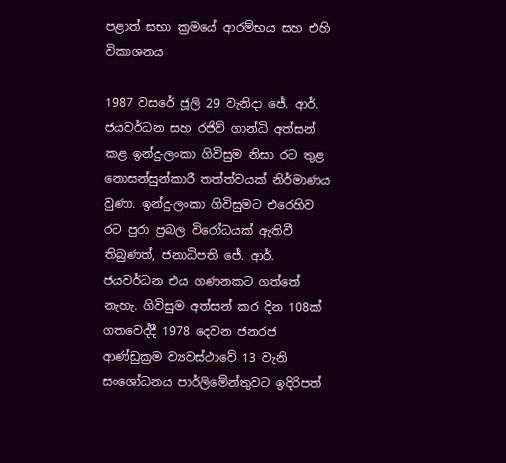පළාත් සභා ක්‍රමයේ ආරම්භය සහ එහි විකාශනය

1987 වසරේ ජූලි 29 වැනිදා ජේ. ආර්. ජයවර්ධන සහ රජිව් ගාන්ධි අත්සන් කළ ඉන්දු-ලංකා ගිවිසුම නිසා රට තුළ නොසන්සුන්කාරී තත්ත්වයක් නිර්මාණය වුණා. ඉන්දු-ලංකා ගිවිසුමට එරෙහිව රට පුරා ප්‍රබල විරෝධයක් ඇතිවී තිබුණත්, ජනාධිපති ජේ. ආර්. ජයවර්ධන එය ගණනකට ගත්තේ නැහැ. ගිවිසුම අත්සන් කර දින 108ක් ගතවෙද්දී 1978 දෙවන ජනරජ ආණ්ඩුක්‍රම ව්‍යවස්ථාවේ 13 වැනි සංශෝධනය පාර්ලිමේන්තුවට ඉදිරිපත්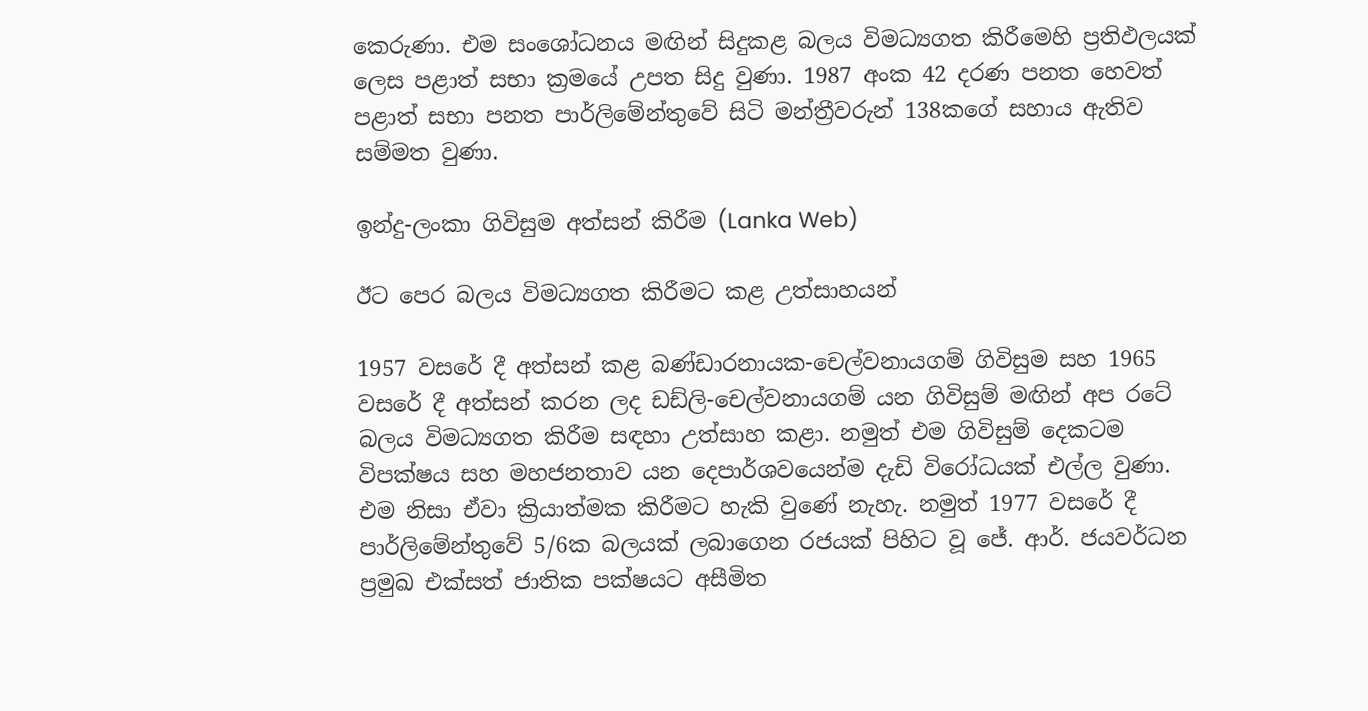කෙරුණා. එම සංශෝධනය මඟින් සිදුකළ බලය විමධ්‍යගත කිරීමෙහි ප්‍රතිඵලයක් ලෙස පළාත් සභා ක්‍රමයේ උපත සිදු වුණා. 1987 අංක 42 දරණ පනත හෙවත් පළාත් සභා පනත පාර්ලිමේන්තුවේ සිටි මන්ත්‍රීවරුන් 138කගේ සහාය ඇතිව සම්මත වුණා.

ඉන්දු-ලංකා ගිවිසුම අත්සන් කිරීම (Lanka Web)

ඊට පෙර බලය විමධ්‍යගත කිරීමට කළ උත්සාහයන්

1957 වසරේ දී අත්සන් කළ බණ්ඩාරනායක-චෙල්වනායගම් ගිවිසුම සහ 1965 වසරේ දී අත්සන් කරන ලද ඩඩ්ලි-චෙල්වනායගම් යන ගිවිසුම් මඟින් අප රටේ බලය විමධ්‍යගත කිරීම සඳහා උත්සාහ කළා. නමුත් එම ගිවිසුම් දෙකටම විපක්ෂය සහ මහජනතාව යන දෙපාර්ශවයෙන්ම දැඩි විරෝධයක් එල්ල වුණා. එම නිසා ඒවා ක්‍රියාත්මක කිරීමට හැකි වුණේ නැහැ. නමුත් 1977 වසරේ දී පාර්ලිමේන්තුවේ 5/6ක බලයක් ලබාගෙන රජයක් පිහිට වූ ජේ. ආර්. ජයවර්ධන ප්‍රමුඛ එක්සත් ජාතික පක්ෂයට අසීමිත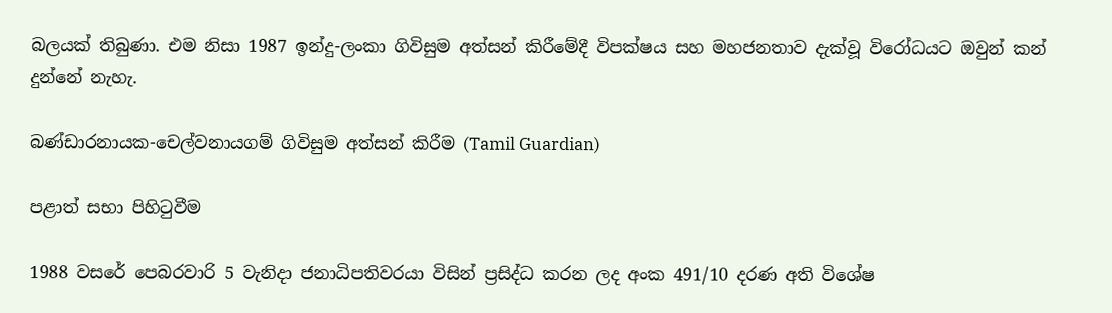බලයක් තිබුණා. එම නිසා 1987 ඉන්දු-ලංකා ගිවිසුම අත්සන් කිරීමේදී විපක්ෂය සහ මහජනතාව දැක්වූ විරෝධයට ඔවුන් කන් දුන්නේ නැහැ.

බණ්ඩාරනායක-චෙල්වනායගම් ගිවිසුම අත්සන් කිරීම (Tamil Guardian)

පළාත් සභා පිහිටුවීම

1988 වසරේ පෙබරවාරි 5 වැනිදා ජනාධිපතිවරයා විසින් ප්‍රසිද්ධ කරන ලද අංක 491/10 දරණ අති විශේෂ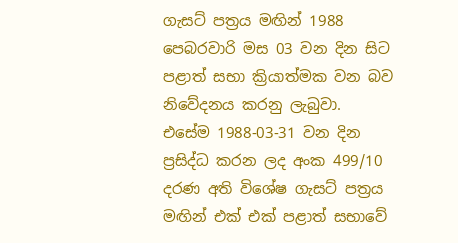ගැසට් පත්‍රය මඟින් 1988 පෙබරවාරි මස 03 වන දින සිට පළාත් සභා ක්‍රියාත්මක වන බව නිවේදනය කරනු ලැබුවා.  එසේම 1988-03-31 වන දින ප්‍රසිද්ධ කරන ලද අංක 499/10 දරණ අති විශේෂ ගැසට් පත්‍රය මඟින් එක් එක් පළාත් සභාවේ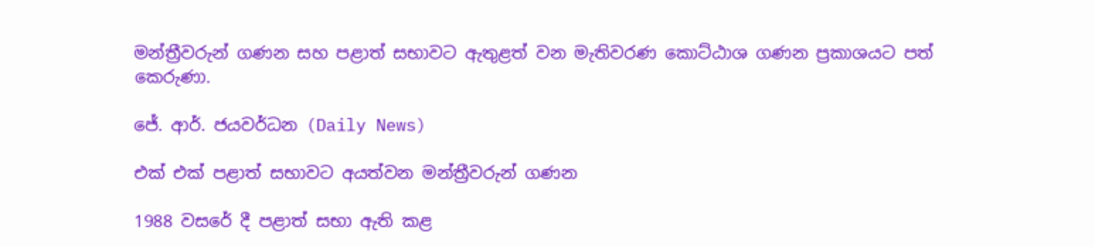මන්ත්‍රීවරුන් ගණන සහ පළාත් සභාවට ඇතුළත් වන මැතිවරණ කොට්ඨාශ ගණන ප්‍රකාශයට පත් කෙරුණා.

ජේ. ආර්. ජයවර්ධන (Daily News)

එක් එක් පළාත් සභාවට අයත්වන මන්ත්‍රීවරුන් ගණන

1988 වසරේ දී පළාත් සභා ඇති කළ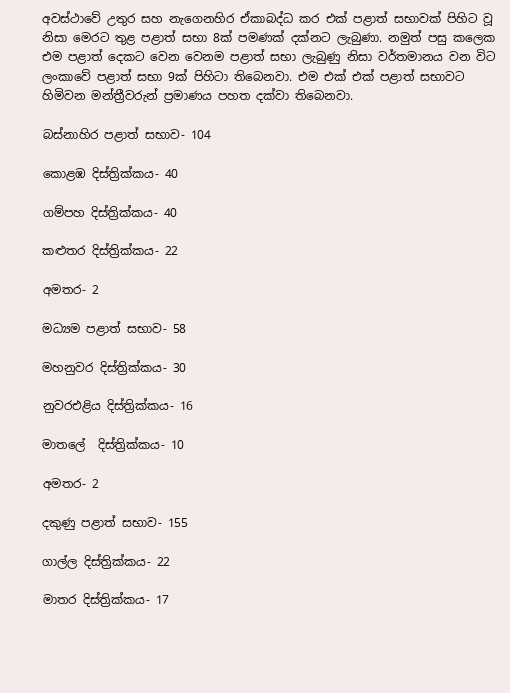අවස්ථාවේ උතුර සහ නැගෙනහිර ඒකාබද්ධ කර එක් පළාත් සභාවක් පිහිට වූ නිසා මෙරට තුළ පළාත් සභා 8ක් පමණක් දක්නට ලැබුණා. නමුත් පසු කලෙක එම පළාත් දෙකට වෙන වෙනම පළාත් සභා ලැබුණු නිසා වර්තමානය වන විට ලංකාවේ පළාත් සභා 9ක් පිහිටා තිබෙනවා. එම එක් එක් පළාත් සභාවට හිමිවන මන්ත්‍රීවරුන් ප්‍රමාණය පහත දක්වා තිබෙනවා.

බස්නාහිර පළාත් සභාව- 104

කොළඹ දිස්ත්‍රික්කය- 40

ගම්පහ දිස්ත්‍රික්කය- 40

කළුතර දිස්ත්‍රික්කය- 22

අමතර- 2

මධ්‍යම පළාත් සභාව- 58

මහනුවර දිස්ත්‍රික්කය- 30

නුවරඑළිය දිස්ත්‍රික්කය- 16

මාතලේ  දිස්ත්‍රික්කය- 10

අමතර- 2

දකුණු පළාත් සභාව- 155

ගාල්ල දිස්ත්‍රික්කය- 22

මාතර දිස්ත්‍රික්කය- 17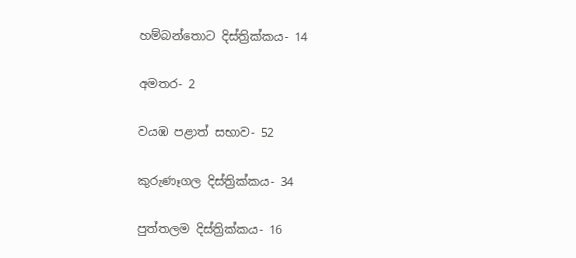හම්බන්තොට දිස්ත්‍රික්කය- 14

අමතර- 2

වයඹ පළාත් සභාව- 52

කුරුණෑගල දිස්ත්‍රික්කය- 34

පුත්තලම දිස්ත්‍රික්කය- 16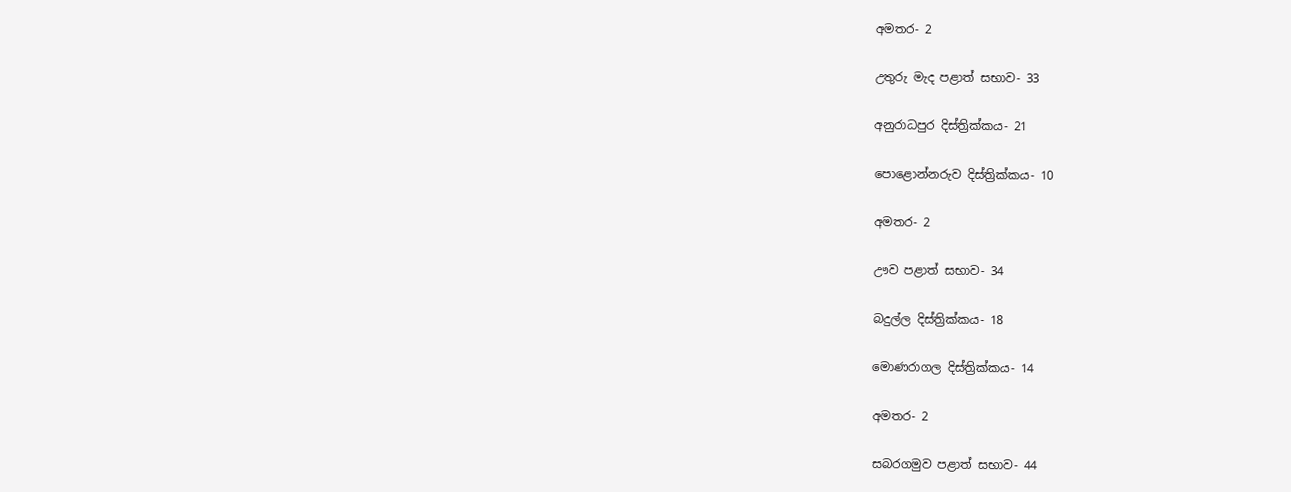අමතර- 2

උතුරු මැද පළාත් සභාව- 33

අනුරාධපුර දිස්ත්‍රික්කය- 21

පොළොන්නරුව දිස්ත්‍රික්කය- 10

අමතර- 2

ඌව පළාත් සභාව- 34

බදුල්ල දිස්ත්‍රික්කය- 18

මොණරාගල දිස්ත්‍රික්කය- 14

අමතර- 2

සබරගමුව පළාත් සභාව- 44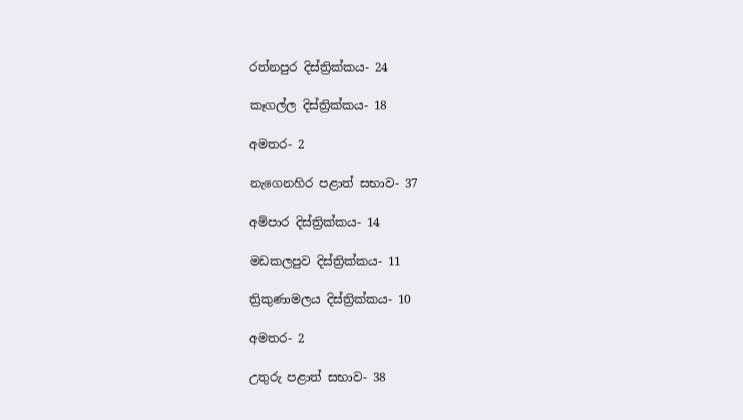රත්නපුර දිස්ත්‍රික්කය- 24

කෑගල්ල දිස්ත්‍රික්කය- 18

අමතර- 2

නැගෙනහිර පළාත් සභාව- 37

අම්පාර දිස්ත්‍රික්කය- 14

මඩකලපුව දිස්ත්‍රික්කය- 11

ත්‍රිකුණාමලය දිස්ත්‍රික්කය- 10

අමතර- 2

උතුරු පළාත් සභාව- 38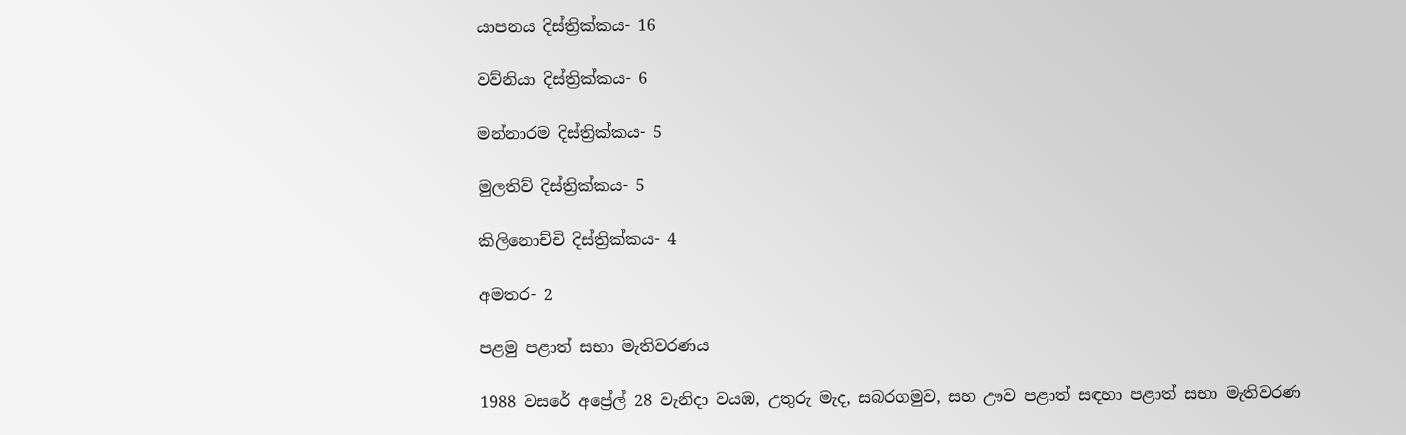යාපනය දිස්ත්‍රික්කය- 16

වව්නියා දිස්ත්‍රික්කය- 6

මන්නාරම දිස්ත්‍රික්කය- 5

මුලතිව් දිස්ත්‍රික්කය- 5

කිලිනොච්චි දිස්ත්‍රික්කය- 4

අමතර- 2

පළමු පළාත් සභා මැතිවරණය

1988 වසරේ අප්‍රේල් 28 වැනිදා වයඹ, උතුරු මැද, සබරගමුව, සහ ඌව පළාත් සඳහා පළාත් සභා මැතිවරණ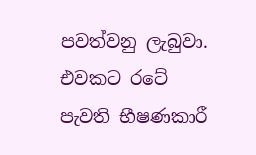පවත්වනු ලැබුවා. එවකට රටේ පැවති භීෂණකාරී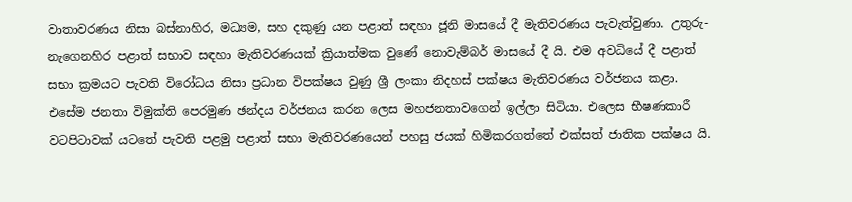වාතාවරණය නිසා බස්නාහිර, මධ්‍යම, සහ දකුණු යන පළාත් සඳහා ජූනි මාසයේ දී මැතිවරණය පැවැත්වුණා. උතුරු-නැගෙනහිර පළාත් සභාව සඳහා මැතිවරණයක් ක්‍රියාත්මක වුණේ නොවැම්බර් මාසයේ දී යි. එම අවධියේ දී පළාත් සභා ක්‍රමයට පැවති විරෝධය නිසා ප්‍රධාන විපක්ෂය වුණු ශ්‍රී ලංකා නිදහස් පක්ෂය මැතිවරණය වර්ජනය කළා. එසේම ජනතා විමුක්ති පෙරමුණ ඡන්දය වර්ජනය කරන ලෙස මහජනතාවගෙන් ඉල්ලා සිටියා. එලෙස භීෂණකාරී වටපිටාවක් යටතේ පැවති පළමු පළාත් සභා මැතිවරණයෙන් පහසු ජයක් හිමිකරගත්තේ එක්සත් ජාතික පක්ෂය යි.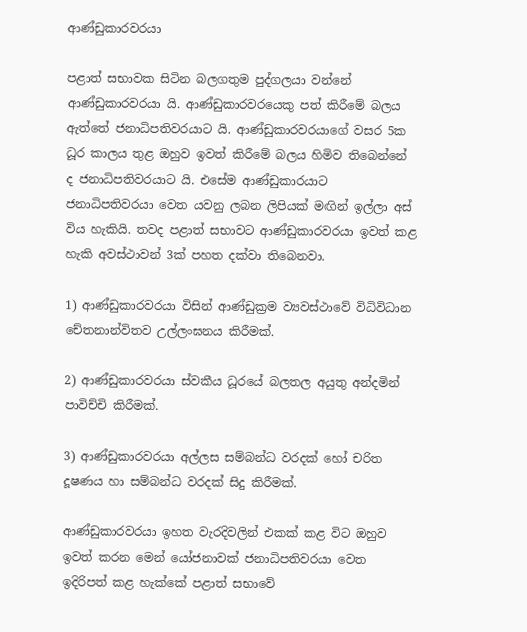ආණ්ඩුකාරවරයා

පළාත් සභාවක සිටින බලගතුම පුද්ගලයා වන්නේ ආණ්ඩුකාරවරයා යි. ආණ්ඩුකාරවරයෙකු පත් කිරීමේ බලය ඇත්තේ ජනාධිපතිවරයාට යි. ආණ්ඩුකාරවරයාගේ වසර 5ක ධූර කාලය තුළ ඔහුව ඉවත් කිරීමේ බලය හිමිව තිබෙන්නේ ද ජනාධිපතිවරයාට යි. එසේම ආණ්ඩුකාරයාට ජනාධිපතිවරයා වෙත යවනු ලබන ලිපියක් මඟින් ඉල්ලා අස් විය හැකියි. තවද පළාත් සභාවට ආණ්ඩුකාරවරයා ඉවත් කළ හැකි අවස්ථාවන් 3ක් පහත දක්වා තිබෙනවා.

1) ආණ්ඩුකාරවරයා විසින් ආණ්ඩුක්‍රම ව්‍යවස්ථාවේ විධිවිධාන චේතනාන්විතව උල්ලංඝනය කිරීමක්.

2) ආණ්ඩුකාරවරයා ස්වකීය ධූරයේ බලතල අයුතු අන්දමින් පාවිච්චි කිරීමක්.

3) ආණ්ඩුකාරවරයා අල්ලස සම්බන්ධ වරදක් හෝ චරිත දූෂණය හා සම්බන්ධ වරදක් සිදු කිරීමක්.

ආණ්ඩුකාරවරයා ඉහත වැරදිවලින් එකක් කළ විට ඔහුව ඉවත් කරන මෙන් යෝජනාවක් ජනාධිපතිවරයා වෙත ඉදිරිපත් කළ හැක්කේ පළාත් සභාවේ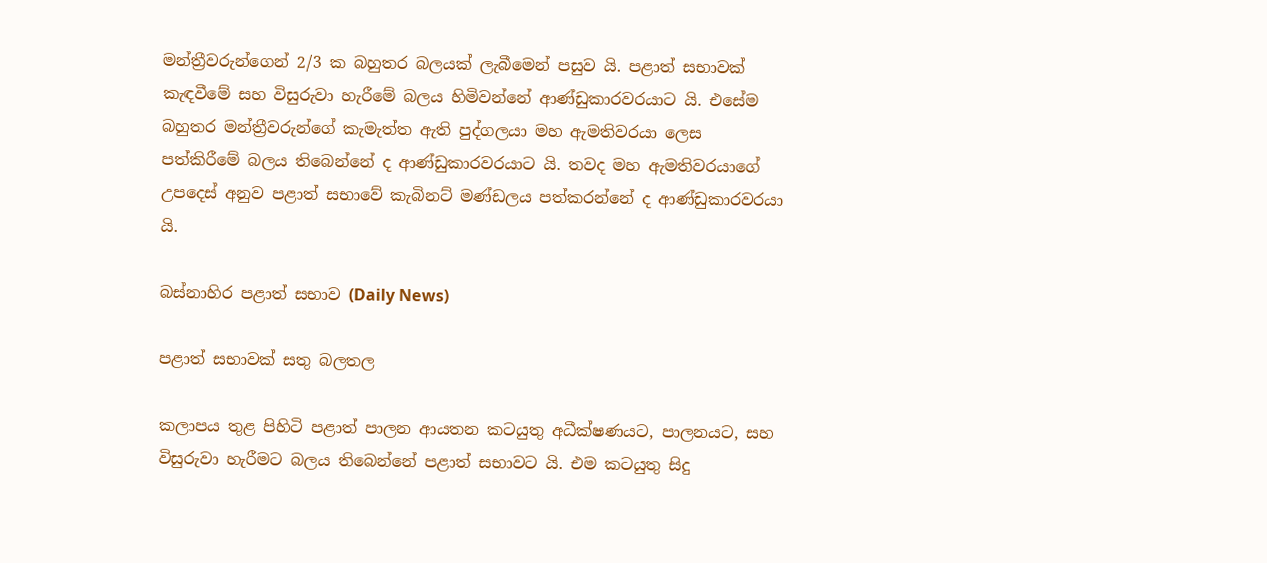මන්ත්‍රීවරුන්ගෙන් 2/3 ක බහුතර බලයක් ලැබීමෙන් පසුව යි. පළාත් සභාවක් කැඳවීමේ සහ විසුරුවා හැරීමේ බලය හිමිවන්නේ ආණ්ඩුකාරවරයාට යි. එසේම බහුතර මන්ත්‍රීවරුන්ගේ කැමැත්ත ඇති පුද්ගලයා මහ ඇමතිවරයා ලෙස පත්කිරීමේ බලය තිබෙන්නේ ද ආණ්ඩුකාරවරයාට යි. තවද මහ ඇමතිවරයාගේ උපදෙස් අනුව පළාත් සභාවේ කැබිනට් මණ්ඩලය පත්කරන්නේ ද ආණ්ඩුකාරවරයා යි.

බස්නාහිර පළාත් සභාව (Daily News)

පළාත් සභාවක් සතු බලතල

කලාපය තුළ පිහිටි පළාත් පාලන ආයතන කටයුතු අධීක්ෂණයට, පාලනයට, සහ විසුරුවා හැරීමට බලය තිබෙන්නේ පළාත් සභාවට යි. එම කටයුතු සිදු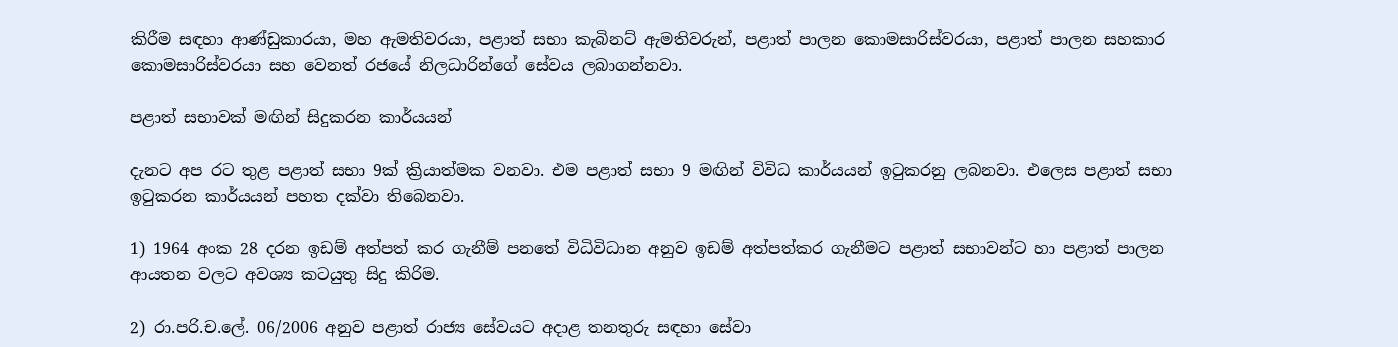කිරීම සඳහා ආණ්ඩුකාරයා, මහ ඇමතිවරයා, පළාත් සභා කැබිනට් ඇමතිවරුන්, පළාත් පාලන කොමසාරිස්වරයා, පළාත් පාලන සහකාර කොමසාරිස්වරයා සහ වෙනත් රජයේ නිලධාරින්ගේ සේවය ලබාගන්නවා.

පළාත් සභාවක් මඟින් සිදුකරන කාර්යයන්

දැනට අප රට තුළ පළාත් සභා 9ක් ක්‍රියාත්මක වනවා. එම පළාත් සභා 9 මඟින් විවිධ කාර්යයන් ඉටුකරනු ලබනවා. එලෙස පළාත් සභා ඉටුකරන කාර්යයන් පහත දක්වා තිබෙනවා.

1) 1964 අංක 28 දරන ඉඩම් අත්පත් කර ගැනීම් පනතේ විධිවිධාන අනුව ඉඩම් අත්පත්කර ගැනීමට පළාත් සභාවන්ට හා පළාත් පාලන ආයතන වලට අවශ්‍ය කටයුතු සිදු කිරිම.

2) රා.පරි.ච.ලේ. 06/2006 අනුව පළාත් රාජ්‍ය සේවයට අදාළ තනතුරු සඳහා සේවා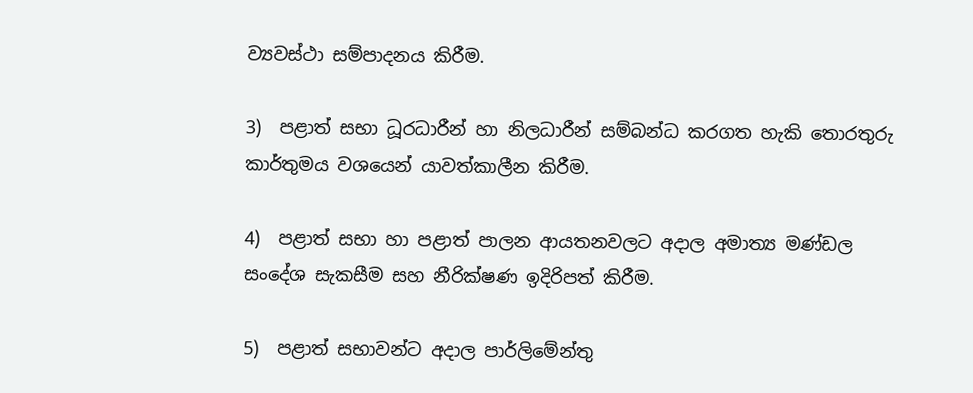ව්‍යවස්ථා සම්පාදනය කිරීම.

3)  පළාත් සභා ධූරධාරීන් හා නිලධාරීන් සම්බන්ධ කරගත හැකි තොරතුරු කාර්තුමය වශයෙන් යාවත්කාලීන කිරීම.

4)  පළාත් සභා හා පළාත් පාලන ආයතනවලට අදාල අමාත්‍ය මණ්ඩල සංදේශ සැකසීම සහ නීරික්ෂණ ඉදිරිපත් කිරීම.

5)  පළාත් සභාවන්ට අදාල පාර්ලිමේන්තු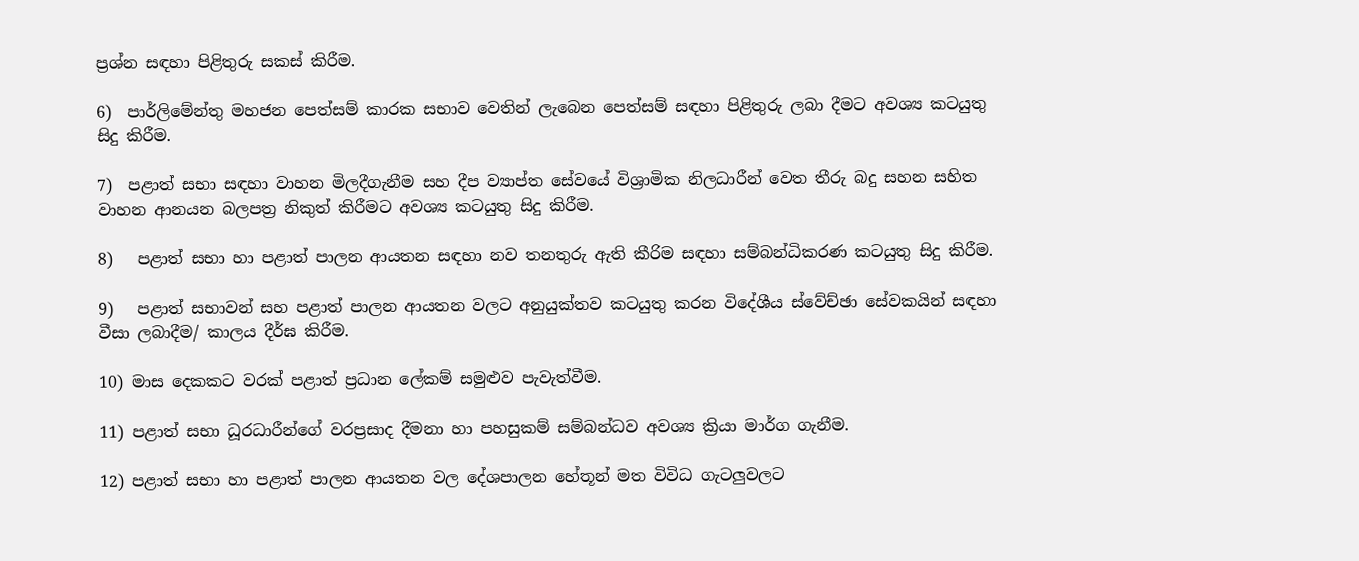ප්‍රශ්න සඳහා පිළිතුරු සකස් කිරීම.

6)  පාර්ලිමේන්තු මහජන පෙත්සම් කාරක සභාව වෙතින් ලැබෙන පෙත්සම් සඳහා පිළිතුරු ලබා දීමට අවශ්‍ය කටයුතු සිදු කිරීම.

7)  පළාත් සභා සඳහා වාහන මිලදීගැනීම සහ දීප ව්‍යාප්ත සේවයේ විශ්‍රාමික නිලධාරීන් වෙත තීරු බදු සහන සහිත වාහන ආනයන බලපත්‍ර නිකුත් කිරීමට අවශ්‍ය කටයුතු සිදු කිරීම.

8)   පළාත් සභා හා පළාත් පාලන ආයතන සඳහා නව තනතුරු ඇති කීරිම සඳහා සම්බන්ධිකරණ කටයුතු සිදු කිරීම.

9)   පළාත් සභාවන් සහ පළාත් පාලන ආයතන වලට අනුයුක්තව කටයුතු කරන විදේශීය ස්වේච්ඡා සේවකයින් සඳහා වීසා ලබාදීම/ කාලය දීර්ඝ කිරීම.

10) මාස දෙකකට වරක් පළාත් ප්‍රධාන ලේකම් සමුළුව පැවැත්වීම.

11) පළාත් සභා ධූරධාරීන්ගේ වරප්‍රසාද දීමනා හා පහසුකම් සම්බන්ධව අවශ්‍ය ක්‍රියා මාර්ග ගැනීම.

12) පළාත් සභා හා පළාත් පාලන ආයතන වල දේශපාලන හේතූන් මත විවිධ ගැටලුවලට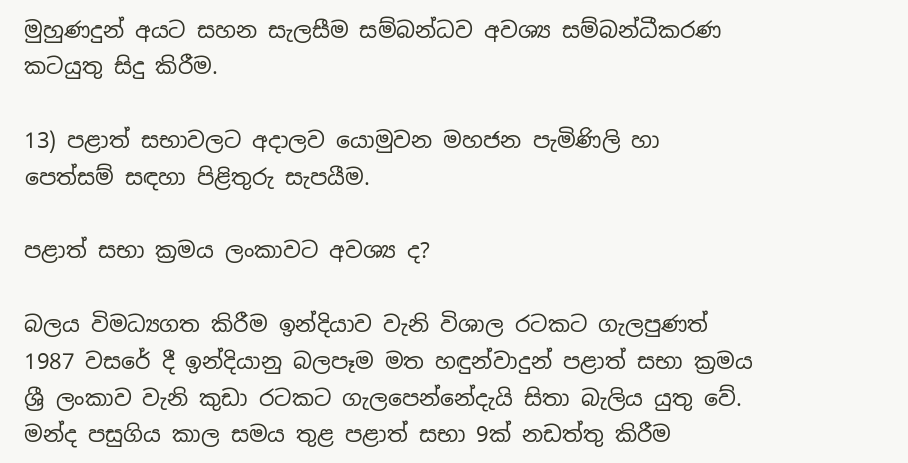මුහුණදුන් අයට සහන සැලසීම සම්බන්ධව අවශ්‍ය සම්බන්ධීකරණ කටයුතු සිදු කිරීම.

13) පළාත් සභාවලට අදාලව යොමුවන මහජන පැමිණිලි හා පෙත්සම් සඳහා පිළිතුරු සැපයීම.

පළාත් සභා ක්‍රමය ලංකාවට අවශ්‍ය ද?

බලය විමධ්‍යගත කිරීම ඉන්දියාව වැනි විශාල රටකට ගැලපුණත් 1987 වසරේ දී ඉන්දියානු බලපෑම මත හඳුන්වාදුන් පළාත් සභා ක්‍රමය ශ්‍රී ලංකාව වැනි කුඩා රටකට ගැලපෙන්නේදැයි සිතා බැලිය යුතු වේ. මන්ද පසුගිය කාල සමය තුළ පළාත් සභා 9ක් නඩත්තු කිරීම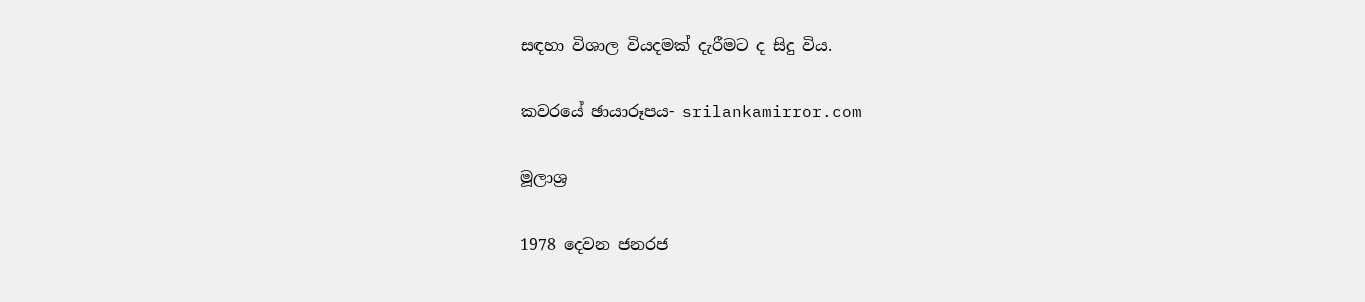සඳහා විශාල වියදමක් දැරීමට ද සිදු විය.

කවරයේ ඡායාරූපය- srilankamirror.com

මූලාශ්‍ර

1978 දෙවන ජනරජ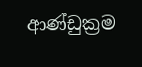ආණ්ඩුක්‍රම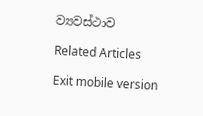ව්‍යවස්ථාව

Related Articles

Exit mobile version